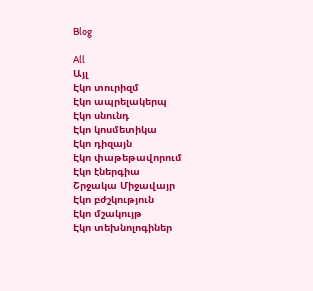Blog

All
Այլ
Էկո տուրիզմ
Էկո ապրելակերպ
Էկո սնունդ
Էկո կոսմետիկա
Էկո դիզայն
Էկո փաթեթավորում
Էկո էներգիա
Շրջակա Միջավայր
Էկո բժշկություն
Էկո մշակույթ
Էկո տեխնոլոգիներ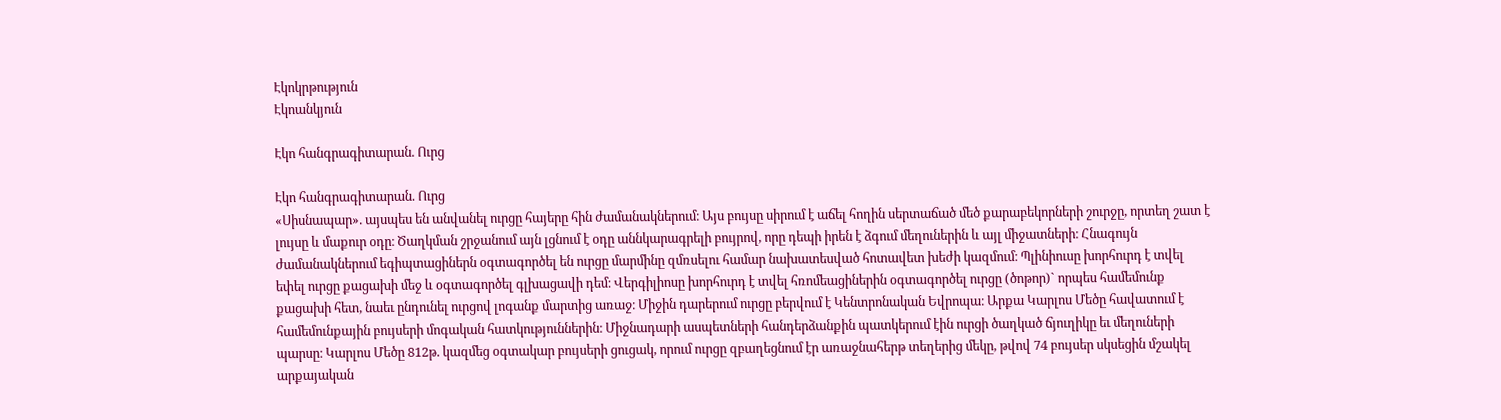Էկոկրթություն
Էկոանկյուն

Էկո հանգրագիտարան. Ուրց

Էկո հանգրագիտարան. Ուրց
«Սիսնապար». այսպես են անվանել ուրցը հայերը հին ժամանակներում։ Այս բույսը սիրում է աճել հողին սերտաճած մեծ քարաբեկորների շուրջը, որտեղ շատ է լույսը և մաքուր օդը։ Ծաղկման շրջանում այն լցնում է օդը աննկարագրելի բույրով, որը դեպի իրեն է ձգում մեղուներին և այլ միջատների։ Հնագույն ժամանակներում եգիպտացիներն օգտագործել են ուրցը մարմինը զմռսելու համար նախատեսված հոտավետ խեժի կազմում։ Պլինիուսը խորհուրդ է տվել եփել ուրցը քացախի մեջ և օգտագործել գլխացավի դեմ։ Վերգիլիոսը խորհուրդ է տվել հռոմեացիներին օգտագործել ուրցը (ծոթոր)` որպես համեմունք քացախի հետ, նաեւ ընդունել ուրցով լոգանք մարտից առաջ։ Միջին դարերում ուրցը բերվում է Կենտրոնական Եվրոպա։ Արքա Կարլոս Մեծը հավատում է համեմունքային բույսերի մոգական հատկություններին։ Միջնադարի ասպետների հանդերձանքին պատկերում էին ուրցի ծաղկած ճյուղիկը եւ մեղուների պարսը։ Կարլոս Մեծը 812թ. կազմեց օգտակար բույսերի ցուցակ, որում ուրցը զբաղեցնում էր առաջնահերթ տեղերից մեկը, թվով 74 բույսեր սկսեցին մշակել արքայական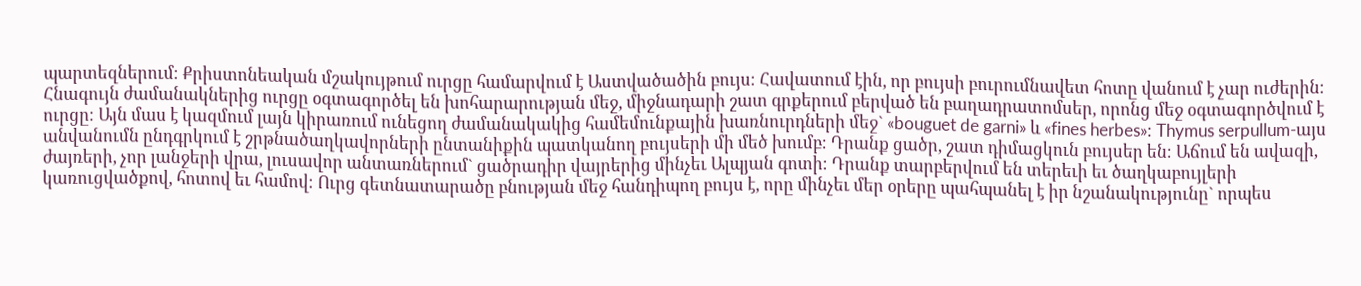պարտեզներում։ Քրիստոնեական մշակույթում ուրցը համարվում է Աստվածածին բույս։ Հավատում էին, որ բույսի բուրումնավետ հոտը վանում է չար ուժերին։ Հնագույն ժամանակներից ուրցը օգտագործել են խոհարարության մեջ, միջնադարի շատ գրքերում բերված են բաղադրատոմսեր, որոնց մեջ օգտագործվում է ուրցը։ Այն մաս է կազմում լայն կիրառում ունեցող ժամանակակից համեմունքային խառնուրդների մեջ` «bouguet de garni» և «fines herbes»։ Thymus serpullum-այս անվանումն ընդգրկում է շրթնածաղկավորների ընտանիքին պատկանող բույսերի մի մեծ խումբ։ Դրանք ցածր, շատ դիմացկուն բույսեր են։ Աճում են ավազի, ժայռերի, չոր լանջերի վրա, լուսավոր անտառներում` ցածրադիր վայրերից մինչեւ Ալպյան գոտի։ Դրանք տարբերվում են տերեւի եւ ծաղկաբույլերի կառուցվածքով, հոտով եւ համով։ Ուրց գետնատարածը բնության մեջ հանդիպող բույս է, որը մինչեւ մեր օրերը պահպանել է իր նշանակությունը` որպես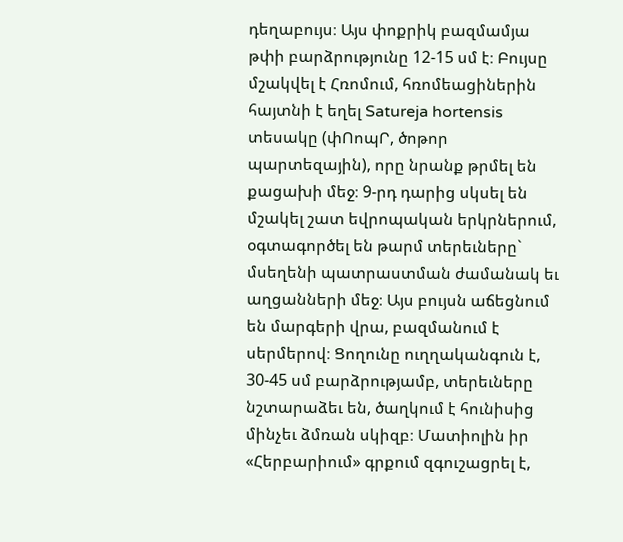դեղաբույս։ Այս փոքրիկ բազմամյա թփի բարձրությունը 12-15 սմ է։ Բույսը մշակվել է Հռոմում, հռոմեացիներին հայտնի է եղել Satureja hortensis տեսակը (փՈոպՐ, ծոթոր պարտեզային), որը նրանք թրմել են քացախի մեջ։ 9-րդ դարից սկսել են մշակել շատ եվրոպական երկրներում, օգտագործել են թարմ տերեւները` մսեղենի պատրաստման ժամանակ եւ աղցանների մեջ։ Այս բույսն աճեցնում են մարգերի վրա, բազմանում է սերմերով։ Ցողունը ուղղականգուն է, 30-45 սմ բարձրությամբ, տերեւները նշտարաձեւ են, ծաղկում է հունիսից մինչեւ ձմռան սկիզբ։ Մատիոլին իր «Հերբարիում» գրքում զգուշացրել է,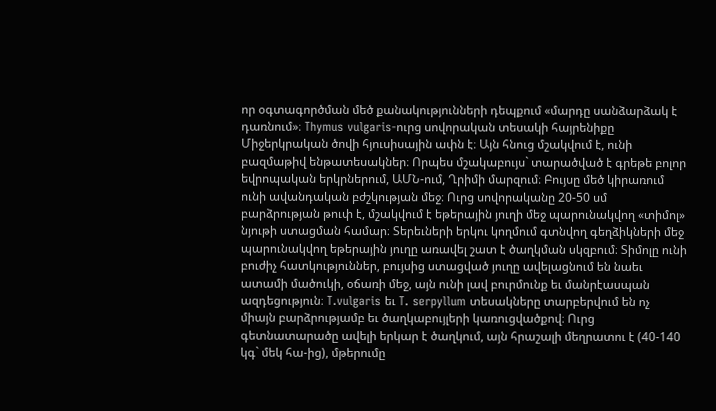որ օգտագործման մեծ քանակությունների դեպքում «մարդը սանձարձակ է դառնում»։ Thymus vulgaris-ուրց սովորական տեսակի հայրենիքը Միջերկրական ծովի հյուսիսային ափն է։ Այն հնուց մշակվում է, ունի բազմաթիվ ենթատեսակներ։ Որպես մշակաբույս` տարածված է գրեթե բոլոր եվրոպական երկրներում, ԱՄՆ-ում, Ղրիմի մարզում։ Բույսը մեծ կիրառում ունի ավանդական բժշկության մեջ։ Ուրց սովորականը 20-50 սմ բարձրության թուփ է, մշակվում է եթերային յուղի մեջ պարունակվող «տիմոլ» նյութի ստացման համար։ Տերեւների երկու կողմում գտնվող գեղձիկների մեջ պարունակվող եթերային յուղը առավել շատ է ծաղկման սկզբում։ Տիմոլը ունի բուժիչ հատկություններ, բույսից ստացված յուղը ավելացնում են նաեւ ատամի մածուկի, օճառի մեջ, այն ունի լավ բուրմունք եւ մանրէասպան ազդեցություն։ T.vulgaris եւ T. serpyllum տեսակները տարբերվում են ոչ միայն բարձրությամբ եւ ծաղկաբույլերի կառուցվածքով։ Ուրց գետնատարածը ավելի երկար է ծաղկում, այն հրաշալի մեղրատու է (40-140 կգ` մեկ հա-ից), մթերումը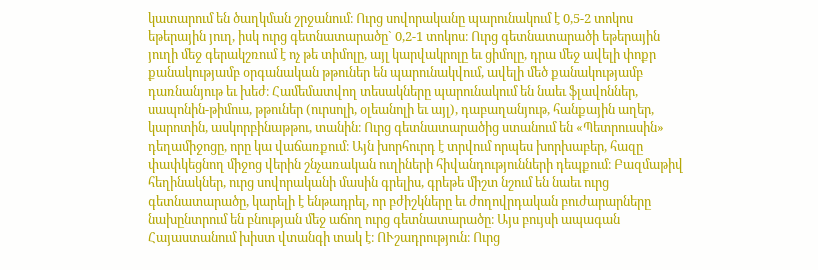կատարում են ծաղկման շրջանում։ Ուրց սովորականը պարունակում է 0,5-2 տոկոս եթերային յուղ, իսկ ուրց գետնատարածը` 0,2-1 տոկոս։ Ուրց գետնատարածի եթերային յուղի մեջ գերակշռում է ոչ թե տիմոլը, այլ կարվակրոլը եւ ցիմոլը, դրա մեջ ավելի փոքր քանակությամբ օրգանական թթուներ են պարունակվում, ավելի մեծ քանակությամբ դառնանյութ եւ խեժ։ Համեմատվող տեսակները պարունակում են նաեւ ֆլավոններ, սապոնին-թիմուս, թթուներ (ուրսոլի, օլեանոլի եւ այլ), դաբաղանյութ, հանքային աղեր, կարոտին, ասկորբինաթթու, տանին։ Ուրց գետնատարածից ստանում են «Պետրուսսին» դեղամիջոցը, որը կա վաճառքում։ Այն խորհուրդ է տրվում որպես խորխաբեր, հազը փափկեցնող միջոց վերին շնչառական ուղիների հիվանդությունների դեպքում։ Բազմաթիվ հեղինակներ, ուրց սովորականի մասին գրելիս, գրեթե միշտ նշում են նաեւ ուրց գետնատարածը, կարելի է ենթադրել, որ բժիշկները եւ ժողովրդական բուժարարները նախընտրում են բնության մեջ աճող ուրց գետնատարածը։ Այս բույսի ապագան Հայաստանում խիստ վտանգի տակ է։ ՈՒշադրություն։ Ուրց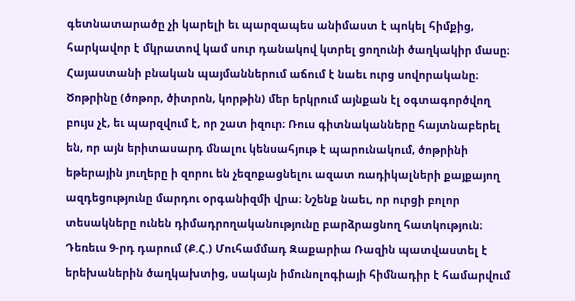գետնատարածը չի կարելի եւ պարզապես անիմաստ է պոկել հիմքից, հարկավոր է մկրատով կամ սուր դանակով կտրել ցողունի ծաղկակիր մասը։ Հայաստանի բնական պայմաններում աճում է նաեւ ուրց սովորականը։ Ծոթրինը (ծոթոր, ծիտրոն, կորթին) մեր երկրում այնքան էլ օգտագործվող բույս չէ, եւ պարզվում է, որ շատ իզուր։ Ռուս գիտնականները հայտնաբերել են, որ այն երիտասարդ մնալու կենսահյութ է պարունակում, ծոթրինի եթերային յուղերը ի զորու են չեզոքացնելու ազատ ռադիկալների քայքայող ազդեցությունը մարդու օրգանիզմի վրա։ Նշենք նաեւ, որ ուրցի բոլոր տեսակները ունեն դիմադրողականությունը բարձրացնող հատկություն։ Դեռեւս 9-րդ դարում (Ք.Հ.) Մուհամմադ Զաքարիա Ռազին պատվաստել է երեխաներին ծաղկախտից, սակայն իմունոլոգիայի հիմնադիր է համարվում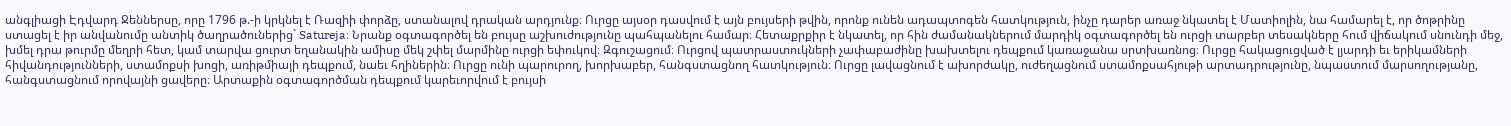անգլիացի Էդվարդ Ջեններսը, որը 1796 թ.-ի կրկնել է Ռազիի փորձը, ստանալով դրական արդյունք։ Ուրցը այսօր դասվում է այն բույսերի թվին, որոնք ունեն ադապտոգեն հատկություն, ինչը դարեր առաջ նկատել է Մատիոլին, նա համարել է, որ ծոթրինը ստացել է իր անվանումը անտիկ ծաղրածուներից` Satureja։ Նրանք օգտագործել են բույսը աշխուժությունը պահպանելու համար։ Հետաքրքիր է նկատել, որ հին ժամանակներում մարդիկ օգտագործել են ուրցի տարբեր տեսակները հում վիճակում սնունդի մեջ, խմել դրա թուրմը մեղրի հետ, կամ տարվա ցուրտ եղանակին ամիսը մեկ շփել մարմինը ուրցի եփուկով։ Զգուշացում։ Ուրցով պատրաստուկների չափաբաժինը խախտելու դեպքում կառաջանա սրտխառնոց։ Ուրցը հակացուցված է լյարդի եւ երիկամների հիվանդությունների, ստամոքսի խոցի, առիթմիայի դեպքում, նաեւ հղիներին։ Ուրցը ունի պարուրող, խորխաբեր, հանգստացնող հատկություն։ Ուրցը լավացնում է ախորժակը, ուժեղացնում ստամոքսահյութի արտադրությունը, նպաստում մարսողությանը, հանգստացնում որովայնի ցավերը։ Արտաքին օգտագործման դեպքում կարեւորվում է բույսի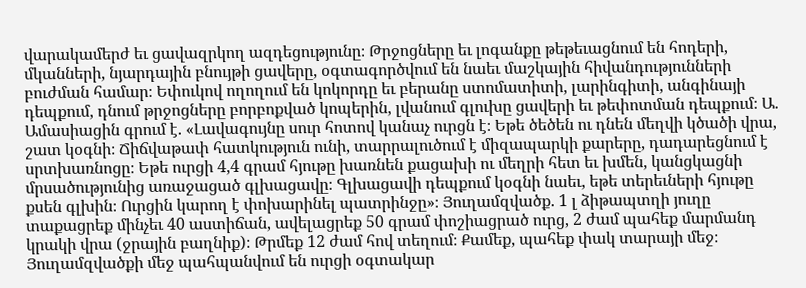վարակամերժ եւ ցավազրկող ազդեցությունը։ Թրջոցները եւ լոգանքը թեթեւացնում են հոդերի, մկանների, նյարդային բնույթի ցավերը, օգտագործվում են նաեւ մաշկային հիվանդությունների բուժման համար։ Եփուկով ողողում են կոկորդը եւ բերանը ստոմատիտի, լարինգիտի, անգինայի դեպքում, դնում թրջոցները բորբոքված կոպերին, լվանում գլուխը ցավերի եւ թեփոտման դեպքում։ Ա. Ամասիացին գրում է. «Լավագույնը սուր հոտով կանաչ ուրցն է։ Եթե ծեծեն ու դնեն մեղվի կծածի վրա, շատ կօգնի։ Ճիճվաթափ հատկություն ունի, տարրալուծում է միզապարկի քարերը, դադարեցնում է սրտխառնոցը։ Եթե ուրցի 4,4 գրամ հյութը խառնեն քացախի ու մեղրի հետ եւ խմեն, կանցկացնի մրսածությունից առաջացած գլխացավը։ Գլխացավի դեպքում կօգնի նաեւ, եթե տերեւների հյութը քսեն գլխին։ Ուրցին կարող է փոխարինել պատրինջը»։ Յուղամզվածք. 1 լ ձիթապտղի յուղը տաքացրեք մինչեւ 40 աստիճան, ավելացրեք 50 գրամ փոշիացրած ուրց, 2 ժամ պահեք մարմանդ կրակի վրա (ջրային բաղնիք)։ Թրմեք 12 ժամ հով տեղում։ Քամեք, պահեք փակ տարայի մեջ։ Յուղամզվածքի մեջ պահպանվում են ուրցի օգտակար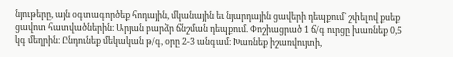նյութերը, այն օգտագործեք հոդային, մկանային եւ նյարդային ցավերի դեպքում` շփելով քսեք ցավոտ հատվածներին։ Արյան բարձր ճնշման դեպքում. Փոշիացրած 1 ճ/գ ուրցը խառնեք 0,5 կգ մեղրին։ Ընդունեք մեկական թ/գ, օրը 2-3 անգամ։ Խառնեք իշառվույտի,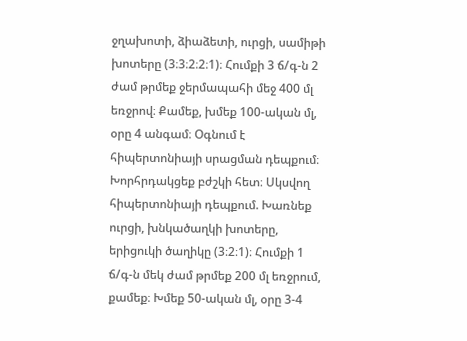ջղախոտի, ձիաձետի, ուրցի, սամիթի խոտերը (3։3։2։2։1)։ Հումքի 3 ճ/գ-ն 2 ժամ թրմեք ջերմապահի մեջ 400 մլ եռջրով։ Քամեք, խմեք 100-ական մլ, օրը 4 անգամ։ Օգնում է հիպերտոնիայի սրացման դեպքում։ Խորհրդակցեք բժշկի հետ։ Սկսվող հիպերտոնիայի դեպքում. Խառնեք ուրցի, խնկածաղկի խոտերը, երիցուկի ծաղիկը (3։2։1)։ Հումքի 1 ճ/գ-ն մեկ ժամ թրմեք 200 մլ եռջրում, քամեք։ Խմեք 50-ական մլ, օրը 3-4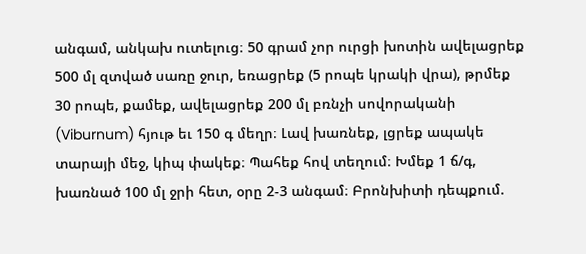անգամ, անկախ ուտելուց։ 50 գրամ չոր ուրցի խոտին ավելացրեք 500 մլ զտված սառը ջուր, եռացրեք (5 րոպե կրակի վրա), թրմեք 30 րոպե, քամեք, ավելացրեք 200 մլ բռնչի սովորականի (Viburnum) հյութ եւ 150 գ մեղր։ Լավ խառնեք, լցրեք ապակե տարայի մեջ, կիպ փակեք։ Պահեք հով տեղում։ Խմեք 1 ճ/գ, խառնած 100 մլ ջրի հետ, օրը 2-3 անգամ։ Բրոնխիտի դեպքում.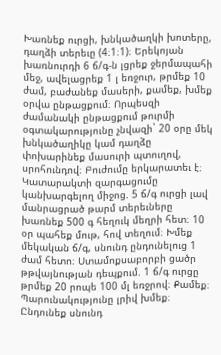Խառնեք ուրցի, խնկածաղկի խոտերը, դաղձի տերեւը (4։1։1)։ Երեկոյան խառնուրդի 6 ճ/գ-ն լցրեք ջերմապահի մեջ, ավելացրեք 1 լ եռջուր, թրմեք 10 ժամ, բաժանեք մասերի, քամեք, խմեք օրվա ընթացքում։ Որպեսզի ժամանակի ընթացքում թուրմի օգտակարությունը չնվազի` 20 օրը մեկ խնկածաղիկը կամ դաղձը փոխարինեք մասուրի պտուղով, սրոհունդով։ Բուժումը երկարատեւ է։ Կատարակտի զարգացումը կանխարգելող միջոց. 5 ճ/գ ուրցի լավ մանրացրած թարմ տերեւները խառնեք 500 գ հեղուկ մեղրի հետ։ 10 օր պահեք մութ, հով տեղում։ Խմեք մեկական ճ/գ, սնունդ ընդունելուց 1 ժամ հետո։ Ստամոքսաբորբի ցածր թթվայնության դեպքում. 1 ճ/գ ուրցը թրմեք 20 րոպե 100 մլ եռջրով։ Քամեք։ Պարունակությունը լրիվ խմեք։ Ընդունեք սնունդ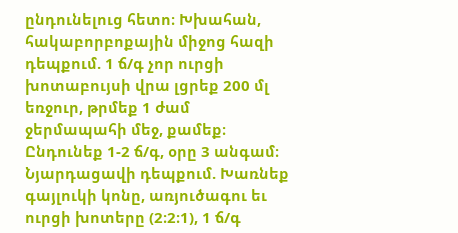ընդունելուց հետո։ Խխահան, հակաբորբոքային միջոց հազի դեպքում. 1 ճ/գ չոր ուրցի խոտաբույսի վրա լցրեք 200 մլ եռջուր, թրմեք 1 ժամ ջերմապահի մեջ, քամեք։ Ընդունեք 1-2 ճ/գ, օրը 3 անգամ։ Նյարդացավի դեպքում. Խառնեք գայլուկի կոնը, առյուծագու եւ ուրցի խոտերը (2։2։1), 1 ճ/գ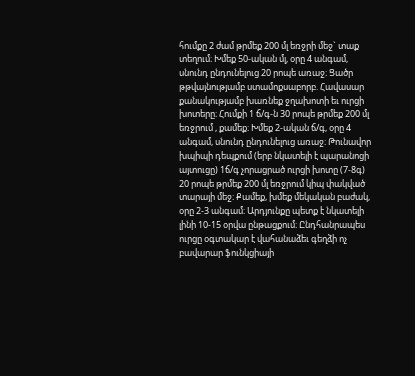հումքը 2 ժամ թրմեք 200 մլ եռջրի մեջ` տաք տեղում։ Խմեք 50-ական մլ, օրը 4 անգամ, սնունդ ընդունելուց 20 րոպե առաջ։ Ցածր թթվայնությամբ ստամոքսաբորբ. Հավասար քանակությամբ խառնեք ջղախոտի եւ ուրցի խոտերը։ Հումքի 1 ճ/գ-ն 30 րոպե թրմեք 200 մլ եռջրում , քամեք։ Խմեք 2-ական ճ/գ, օրը 4 անգամ, սնունդ ընդունելուց առաջ։ Թունավոր խպիպի դեպքում (երբ նկատելի է պարանոցի այտուցը) 1ճ/գ չորացրած ուրցի խոտը (7-8գ) 20 րոպե թրմեք 200 մլ եռջրում կիպ փակված տարայի մեջ։ Քամեք, խմեք մեկական բաժակ, օրը 2-3 անգամ։ Արդյունքը պետք է նկատելի լինի 10-15 օրվա ընթացքում։ Ընդհանրապես ուրցը օգտակար է վահանաձեւ գեղձի ոչ բավարար ֆունկցիայի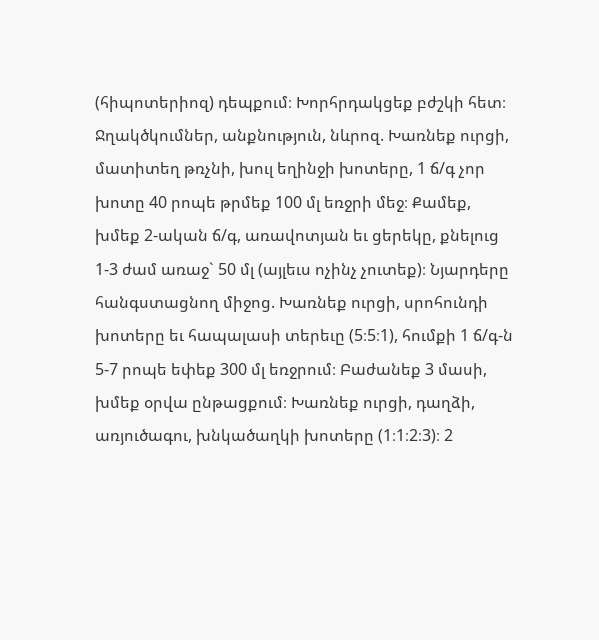(հիպոտերիոզ) դեպքում։ Խորհրդակցեք բժշկի հետ։ Ջղակծկումներ, անքնություն, նևրոզ. Խառնեք ուրցի, մատիտեղ թռչնի, խուլ եղինջի խոտերը, 1 ճ/գ չոր խոտը 40 րոպե թրմեք 100 մլ եռջրի մեջ։ Քամեք, խմեք 2-ական ճ/գ, առավոտյան եւ ցերեկը, քնելուց 1-3 ժամ առաջ` 50 մլ (այլեւս ոչինչ չուտեք)։ Նյարդերը հանգստացնող միջոց. Խառնեք ուրցի, սրոհունդի խոտերը եւ հապալասի տերեւը (5։5։1), հումքի 1 ճ/գ-ն 5-7 րոպե եփեք 300 մլ եռջրում։ Բաժանեք 3 մասի, խմեք օրվա ընթացքում։ Խառնեք ուրցի, դաղձի, առյուծագու, խնկածաղկի խոտերը (1։1։2։3)։ 2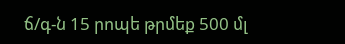ճ/գ-ն 15 րոպե թրմեք 500 մլ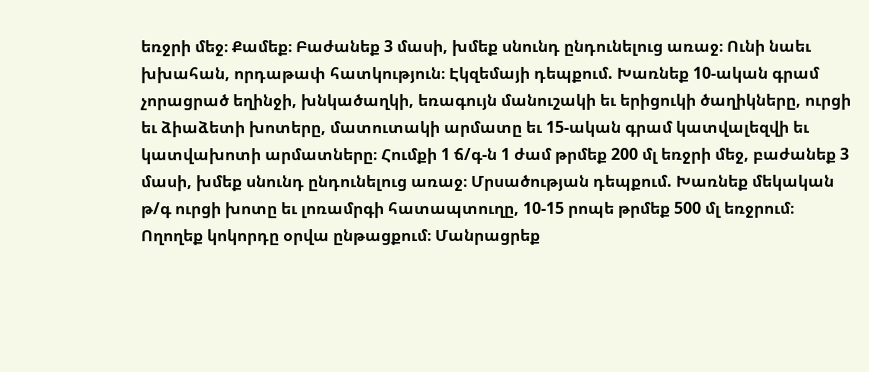եռջրի մեջ։ Քամեք։ Բաժանեք 3 մասի, խմեք սնունդ ընդունելուց առաջ։ Ունի նաեւ խխահան, որդաթափ հատկություն։ Էկզեմայի դեպքում. Խառնեք 10-ական գրամ չորացրած եղինջի, խնկածաղկի, եռագույն մանուշակի եւ երիցուկի ծաղիկները, ուրցի եւ ձիաձետի խոտերը, մատուտակի արմատը եւ 15-ական գրամ կատվալեզվի եւ կատվախոտի արմատները։ Հումքի 1 ճ/գ-ն 1 ժամ թրմեք 200 մլ եռջրի մեջ, բաժանեք 3 մասի, խմեք սնունդ ընդունելուց առաջ։ Մրսածության դեպքում. Խառնեք մեկական թ/գ ուրցի խոտը եւ լոռամրգի հատապտուղը, 10-15 րոպե թրմեք 500 մլ եռջրում։ Ողողեք կոկորդը օրվա ընթացքում։ Մանրացրեք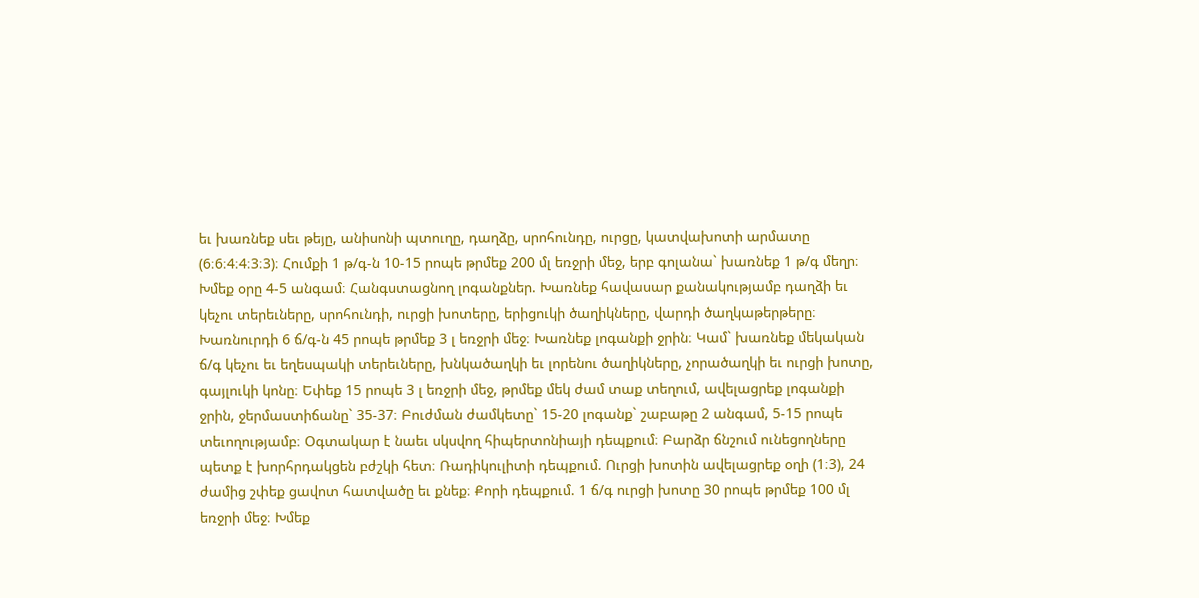եւ խառնեք սեւ թեյը, անիսոնի պտուղը, դաղձը, սրոհունդը, ուրցը, կատվախոտի արմատը (6։6։4։4։3։3)։ Հումքի 1 թ/գ-ն 10-15 րոպե թրմեք 200 մլ եռջրի մեջ, երբ գոլանա` խառնեք 1 թ/գ մեղր։ Խմեք օրը 4-5 անգամ։ Հանգստացնող լոգանքներ. Խառնեք հավասար քանակությամբ դաղձի եւ կեչու տերեւները, սրոհունդի, ուրցի խոտերը, երիցուկի ծաղիկները, վարդի ծաղկաթերթերը։ Խառնուրդի 6 ճ/գ-ն 45 րոպե թրմեք 3 լ եռջրի մեջ։ Խառնեք լոգանքի ջրին։ Կամ` խառնեք մեկական ճ/գ կեչու եւ եղեսպակի տերեւները, խնկածաղկի եւ լորենու ծաղիկները, չորածաղկի եւ ուրցի խոտը, գայլուկի կոնը։ Եփեք 15 րոպե 3 լ եռջրի մեջ, թրմեք մեկ ժամ տաք տեղում, ավելացրեք լոգանքի ջրին, ջերմաստիճանը` 35-37։ Բուժման ժամկետը` 15-20 լոգանք` շաբաթը 2 անգամ, 5-15 րոպե տեւողությամբ։ Օգտակար է նաեւ սկսվող հիպերտոնիայի դեպքում։ Բարձր ճնշում ունեցողները պետք է խորհրդակցեն բժշկի հետ։ Ռադիկուլիտի դեպքում. Ուրցի խոտին ավելացրեք օղի (1։3), 24 ժամից շփեք ցավոտ հատվածը եւ քնեք։ Քորի դեպքում. 1 ճ/գ ուրցի խոտը 30 րոպե թրմեք 100 մլ եռջրի մեջ։ Խմեք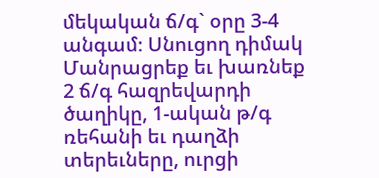մեկական ճ/գ` օրը 3-4 անգամ։ Սնուցող դիմակ Մանրացրեք եւ խառնեք 2 ճ/գ հազրեվարդի ծաղիկը, 1-ական թ/գ ռեհանի եւ դաղձի տերեւները, ուրցի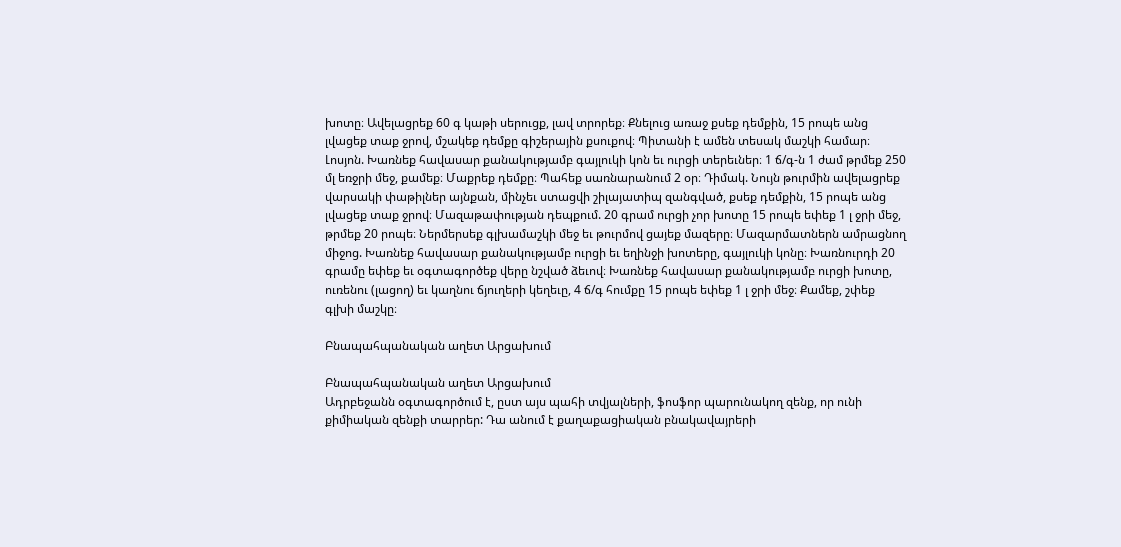խոտը։ Ավելացրեք 60 գ կաթի սերուցք, լավ տրորեք։ Քնելուց առաջ քսեք դեմքին, 15 րոպե անց լվացեք տաք ջրով, մշակեք դեմքը գիշերային քսուքով։ Պիտանի է ամեն տեսակ մաշկի համար։ Լոսյոն. Խառնեք հավասար քանակությամբ գայլուկի կոն եւ ուրցի տերեւներ։ 1 ճ/գ-ն 1 ժամ թրմեք 250 մլ եռջրի մեջ, քամեք։ Մաքրեք դեմքը։ Պահեք սառնարանում 2 օր։ Դիմակ. Նույն թուրմին ավելացրեք վարսակի փաթիլներ այնքան, մինչեւ ստացվի շիլայատիպ զանգված, քսեք դեմքին, 15 րոպե անց լվացեք տաք ջրով։ Մազաթափության դեպքում. 20 գրամ ուրցի չոր խոտը 15 րոպե եփեք 1 լ ջրի մեջ, թրմեք 20 րոպե։ Ներմերսեք գլխամաշկի մեջ եւ թուրմով ցայեք մազերը։ Մազարմատներն ամրացնող միջոց. Խառնեք հավասար քանակությամբ ուրցի եւ եղինջի խոտերը, գայլուկի կոնը։ Խառնուրդի 20 գրամը եփեք եւ օգտագործեք վերը նշված ձեւով։ Խառնեք հավասար քանակությամբ ուրցի խոտը, ուռենու (լացող) եւ կաղնու ճյուղերի կեղեւը, 4 ճ/գ հումքը 15 րոպե եփեք 1 լ ջրի մեջ։ Քամեք, շփեք գլխի մաշկը։

Բնապահպանական աղետ Արցախում

Բնապահպանական աղետ Արցախում
Ադրբեջանն օգտագործում է, ըստ այս պահի տվյալների, ֆոսֆոր պարունակող զենք, որ ունի քիմիական զենքի տարրեր: Դա անում է քաղաքացիական բնակավայրերի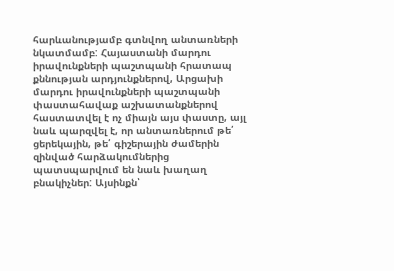հարևանությամբ գտնվող անտառների նկատմամբ: Հայաստանի մարդու իրավունքների պաշտպանի հրատապ քննության արդյունքներով, Արցախի մարդու իրավունքների պաշտպանի փաստահավաք աշխատանքներով հաստատվել է ոչ միայն այս փաստը, այլ նաև պարզվել է, որ անտառներում թե՛ ցերեկային, թե՛ գիշերային ժամերին զինված հարձակումներից պատսպարվում են նաև խաղաղ բնակիչներ: Այսինքն՝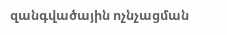զանգվածային ոչնչացման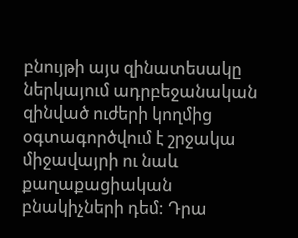բնույթի այս զինատեսակը ներկայում ադրբեջանական զինված ուժերի կողմից օգտագործվում է շրջակա միջավայրի ու նաև քաղաքացիական բնակիչների դեմ: Դրա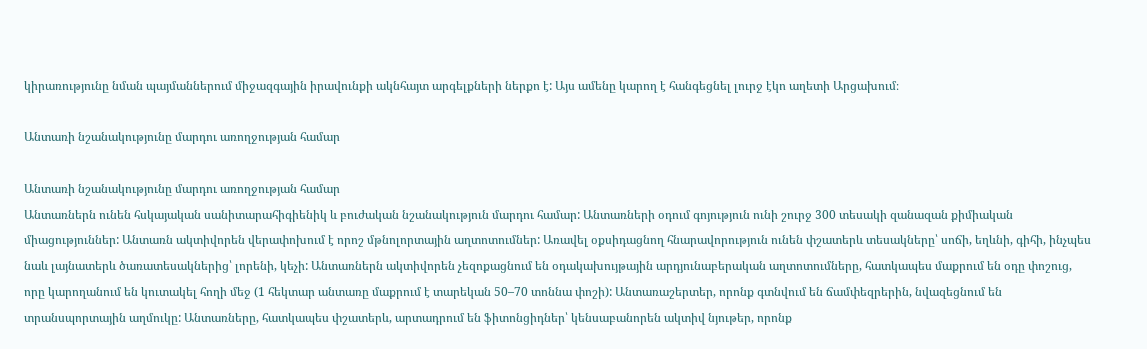կիրառությունը նման պայմաններում միջազգային իրավունքի ակնհայտ արգելքների ներքո է: Այս ամենը կարող է հանգեցնել լուրջ էկո աղետի Արցախում։

Անտառի նշանակությունը մարդու առողջության համար

Անտառի նշանակությունը մարդու առողջության համար
Անտառներն ունեն հսկայական սանիտարահիգիենիկ և բուժական նշանակություն մարդու համար: Անտառների օդում գոյություն ունի շուրջ 300 տեսակի զանազան քիմիական միացություններ: Անտառն ակտիվորեն վերափոխում է որոշ մթնոլորտային աղտոտումներ: Առավել օքսիդացնող հնարավորություն ունեն փշատերև տեսակները՝ սոճի, եղևնի, գիհի, ինչպես նաև լայնատերև ծառատեսակներից՝ լորենի, կեչի: Անտառներն ակտիվորեն չեզոքացնում են օդակախույթային արդյունաբերական աղտոտումները, հատկապես մաքրում են օդը փոշուց, որը կարողանում են կուտակել հողի մեջ (1 հեկտար անտառը մաքրում է տարեկան 50–70 տոննա փոշի): Անտառաշերտեր, որոնք գտնվում են ճամփեզրերին, նվազեցնում են տրանսպորտային աղմուկը: Անտառները, հատկապես փշատերև, արտադրում են ֆիտոնցիդներ՝ կենսաբանորեն ակտիվ նյութեր, որոնք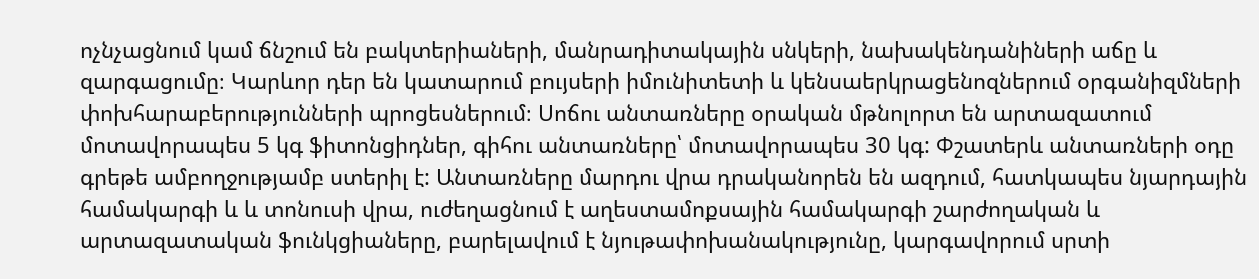ոչնչացնում կամ ճնշում են բակտերիաների, մանրադիտակային սնկերի, նախակենդանիների աճը և զարգացումը։ Կարևոր դեր են կատարում բույսերի իմունիտետի և կենսաերկրացենոզներում օրգանիզմների փոխհարաբերությունների պրոցեսներում։ Սոճու անտառները օրական մթնոլորտ են արտազատում մոտավորապես 5 կգ ֆիտոնցիդներ, գիհու անտառները՝ մոտավորապես 30 կգ: Փշատերև անտառների օդը գրեթե ամբողջությամբ ստերիլ է: Անտառները մարդու վրա դրականորեն են ազդում, հատկապես նյարդային համակարգի և և տոնուսի վրա, ուժեղացնում է աղեստամոքսային համակարգի շարժողական և արտազատական ֆունկցիաները, բարելավում է նյութափոխանակությունը, կարգավորում սրտի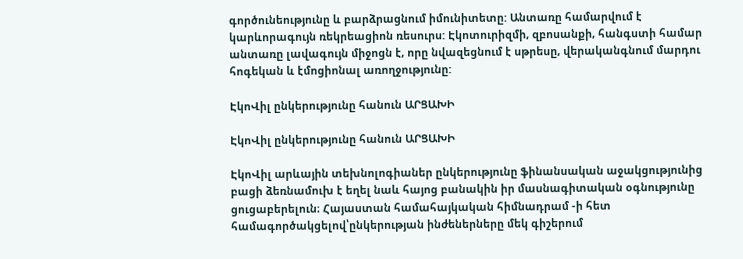գործունեությունը և բարձրացնում իմունիտետը: Անտառը համարվում է կարևորագույն ռեկրեացիոն ռեսուրս: Էկոտուրիզմի, զբոսանքի, հանգստի համար անտառը լավագույն միջոցն է, որը նվազեցնում է սթրեսը, վերականգնում մարդու հոգեկան և էմոցիոնալ առողջությունը:

ԷկոՎիլ ընկերությունը հանուն ԱՐՑԱԽԻ

ԷկոՎիլ ընկերությունը հանուն ԱՐՑԱԽԻ

ԷկոՎիլ արևային տեխնոլոգիաներ ընկերությունը ֆինանսական աջակցությունից բացի ձեռնամուխ է եղել նաև հայոց բանակին իր մասնագիտական օգնությունը ցուցաբերելուն։ Հայաստան համահայկական հիմնադրամ -ի հետ համագործակցելով՝ընկերության ինժեներները մեկ գիշերում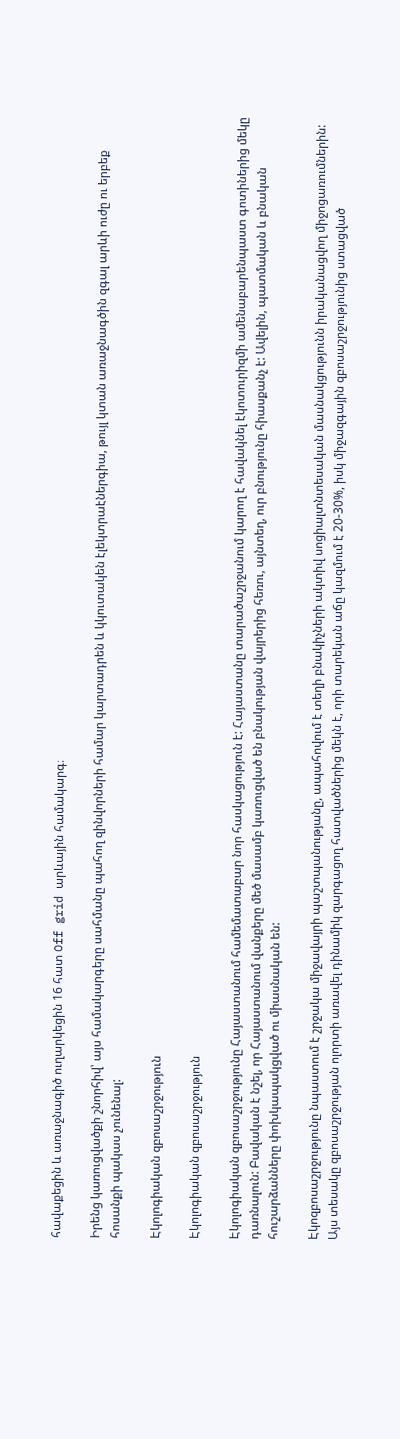հավաքեցին և առաջնագիծ ուղարկեցին 16 հատ Off grid արևային համակարգ։

Իրենց կառուցվածքի շնորհիվ՝ այս համակարգերը սահմանը պահող զինվորների համար կարտադրեն և կկուտակեն էլեկտրաէներգիա, թույլ կտան առաջնագծին զգալ արևի ուժը ու երբեք հոսանքի պակաս չունենալ:

Էկոլոգիական զբոսաշրջություն

Էկոլոգիական զբոսաշրջություն

Էկոլոգիական զբոսաշրջությունը Հայաստանում համեմատաբար նոր հասկացություն է: Հայաստանը տարածաշրջանում կարող է հավակնել էկոտուրիզմի ամենաբարենպաստ գոտիներից մեկը դառնալուն: Բավական է նշել, որ Հայաստանում վանքերը մեծ մասամբ կառուցված են բնակության վայրերից հեռու, այնտեղ, ուր բնությունը հիասքանչ է: Ավելին, պատմական և բնական հուշարձանները փոխկապակցված ու միասնական են:

Էկոզբոսաշրջությունը նպաստում է շրջակա միջավայրի պաշտպանությանը, ապահովում է տեղի բնակիչների ակտիվ սոցիալտնտեսական մասնակցությունն իրականացվող միջոցառումներին: Այս տեսակը զբոսաշրջության ոլորտի առավել դինամիկ զարգացող հատվածներից մեկն է, որի տարեկան աճը կազմում է 20-30%, իսկ միջազգային զբոսաշրջությունից ստացված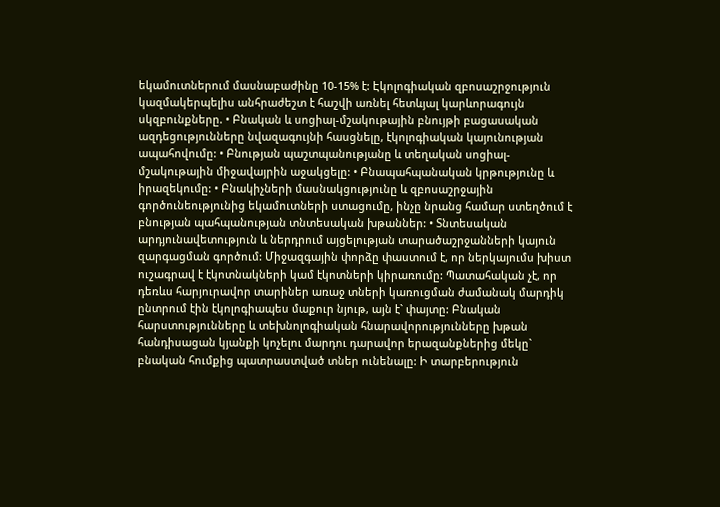եկամուտներում մասնաբաժինը 10-15% է: Էկոլոգիական զբոսաշրջություն կազմակերպելիս անհրաժեշտ է հաշվի առնել հետևյալ կարևորագույն սկզբունքները. • Բնական և սոցիալ-մշակութային բնույթի բացասական ազդեցությունները նվազագույնի հասցնելը, էկոլոգիական կայունության ապահովումը: • Բնության պաշտպանությանը և տեղական սոցիալ-մշակութային միջավայրին աջակցելը: • Բնապահպանական կրթությունը և իրազեկումը: • Բնակիչների մասնակցությունը և զբոսաշրջային գործունեությունից եկամուտների ստացումը, ինչը նրանց համար ստեղծում է բնության պահպանության տնտեսական խթաններ: • Տնտեսական արդյունավետություն և ներդրում այցելության տարածաշրջանների կայուն զարգացման գործում: Միջազգային փորձը փաստում է, որ ներկայումս խիստ ուշագրավ է էկոտնակների կամ էկոտների կիրառումը: Պատահական չէ, որ դեռևս հարյուրավոր տարիներ առաջ տների կառուցման ժամանակ մարդիկ ընտրում էին էկոլոգիապես մաքուր նյութ, այն է` փայտը: Բնական հարստությունները և տեխնոլոգիական հնարավորությունները խթան հանդիսացան կյանքի կոչելու մարդու դարավոր երազանքներից մեկը` բնական հումքից պատրաստված տներ ունենալը: Ի տարբերություն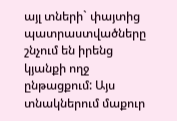այլ տների` փայտից պատրաստվածները շնչում են իրենց կյանքի ողջ ընթացքում: Այս տնակներում մաքուր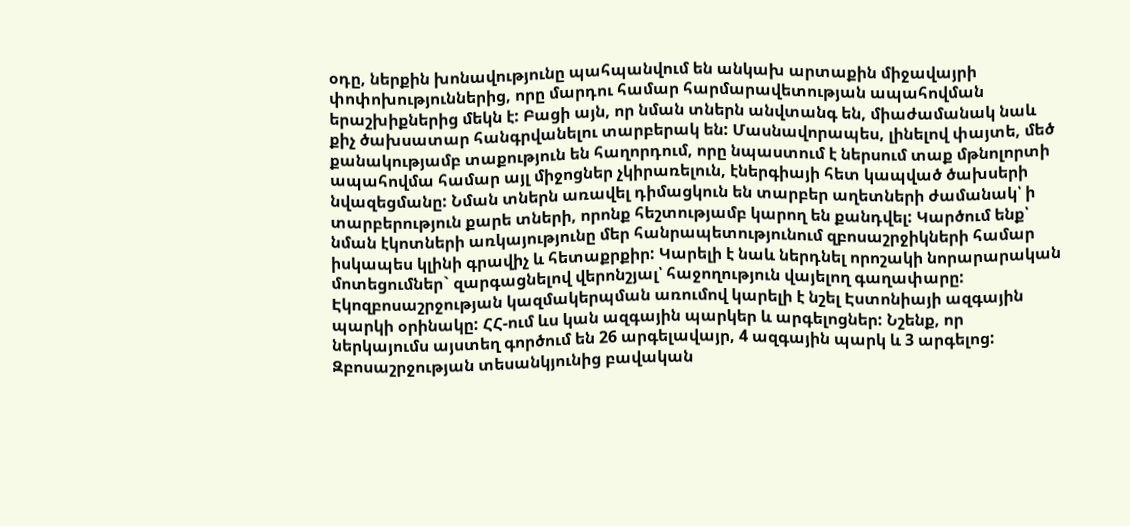օդը, ներքին խոնավությունը պահպանվում են անկախ արտաքին միջավայրի փոփոխություններից, որը մարդու համար հարմարավետության ապահովման երաշխիքներից մեկն է: Բացի այն, որ նման տներն անվտանգ են, միաժամանակ նաև քիչ ծախսատար հանգրվանելու տարբերակ են: Մասնավորապես, լինելով փայտե, մեծ քանակությամբ տաքություն են հաղորդում, որը նպաստում է ներսում տաք մթնոլորտի ապահովմա համար այլ միջոցներ չկիրառելուն, էներգիայի հետ կապված ծախսերի նվազեցմանը: Նման տներն առավել դիմացկուն են տարբեր աղետների ժամանակ՝ ի տարբերություն քարե տների, որոնք հեշտությամբ կարող են քանդվել: Կարծում ենք՝ նման էկոտների առկայությունը մեր հանրապետությունում զբոսաշրջիկների համար իսկապես կլինի գրավիչ և հետաքրքիր: Կարելի է նաև ներդնել որոշակի նորարարական մոտեցումներ` զարգացնելով վերոնշյալ՝ հաջողություն վայելող գաղափարը: Էկոզբոսաշրջության կազմակերպման առումով կարելի է նշել Էստոնիայի ազգային պարկի օրինակը: ՀՀ-ում ևս կան ազգային պարկեր և արգելոցներ: Նշենք, որ ներկայումս այստեղ գործում են 26 արգելավայր, 4 ազգային պարկ և 3 արգելոց: Զբոսաշրջության տեսանկյունից բավական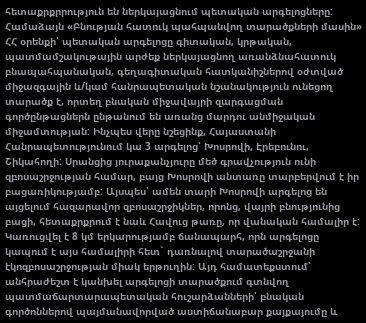հետաքրքրրություն են ներկայացնում պետական արգելոցները: Համաձայն «Բնության հատուկ պահպանվող տարածքների մասին» ՀՀ օրենքի՝ պետական արգելոցը գիտական, կրթական, պատմամշակութային արժեք ներկայացնող առանձնահատուկ բնապահպանական, գեղագիտական հատկանիշներով օժտված միջազգային և/կամ հանրապետական նշանակություն ունեցող տարածք է, որտեղ բնական միջավայրի զարգացման գործընթացներն ընթանում են առանց մարդու անմիջական միջամտության: Ինչպես վերը նշեցինք, Հայաստանի Հանրապետությունում կա 3 արգելոց՝ Խոսրովի, Էրեբունու, Շիկահողի: Սրանցից յուրաքանչյուրը մեծ գրավչություն ունի զբոսաշրջության համար, բայց Խոսրովի անտառը տարբերվում է իր բացառիկությամբ: Այսպես՝ ամեն տարի Խոսրովի արգելոց են այցելում հազարավոր զբոսաշրջիկներ, որոնց, վայրի բնությունից բացի, հետաքրքրում է նաև Հավուց թառը, որ վանական համալիր է: Կառուցվել է 8 կմ երկարությամբ ճանապարհ, որն արգելոցը կապում է այս համալիրի հետ` դառնալով տարածաշրջանի էկոզբոսաշրջության միակ երթուղին: Այդ համատեքստում՝ անհրաժեշտ է կանխել արգելոցի տարածքում գտնվող պատմաճարտարապետական հուշարձանների՝ բնական գործոններով պայմանավորված աստիճանաբար քայքայումը և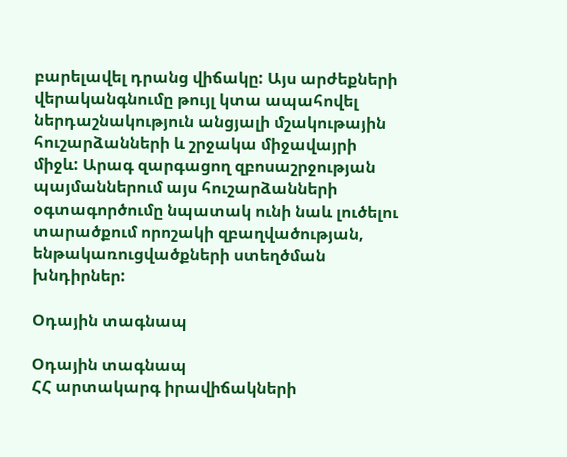բարելավել դրանց վիճակը: Այս արժեքների վերականգնումը թույլ կտա ապահովել ներդաշնակություն անցյալի մշակութային հուշարձանների և շրջակա միջավայրի միջև: Արագ զարգացող զբոսաշրջության պայմաններում այս հուշարձանների օգտագործումը նպատակ ունի նաև լուծելու տարածքում որոշակի զբաղվածության, ենթակառուցվածքների ստեղծման խնդիրներ:

Օդային տագնապ

Օդային տագնապ
ՀՀ արտակարգ իրավիճակների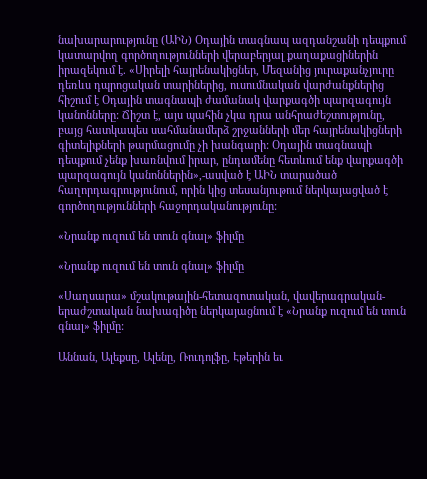նախարարությունը (ԱԻՆ) Օդային տագնապ ազդանշանի դեպքում կատարվող գործողությունների վերաբերյալ քաղաքացիներին իրազեկում է. «Սիրելի հայրենակիցներ, Մեզանից յուրաքանչյուրը դեռևս դպրոցական տարիներից, ուսումնական վարժանքներից հիշում է Օդային տագնապի ժամանակ վարքագծի պարզագույն կանոնները: Ճիշտ է, այս պահին չկա դրա անհրաժեշտությունը, բայց հատկապես սահմանամերձ շրջանների մեր հայրենակիցների գիտելիքների թարմացումը չի խանգարի: Օդային տագնապի դեպքում չենք խառնվում իրար, ընդամենը հետևում ենք վարքագծի պարզագույն կանոններին»,-ասված է ԱԻՆ տարածած հաղորդագրությունում, որին կից տեսանյութում ներկայացված է գործողությունների հաջորդականությունը:

«Նրանք ուզում են տուն գնալ» ֆիլմը

«Նրանք ուզում են տուն գնալ» ֆիլմը

«Սաղսարա» մշակութային-հետազոտական, վավերագրական-երաժշտական նախագիծը ներկայացնում է «Նրանք ուզում են տուն գնալ» ֆիլմը:

Աննան, Ալեքսը, Ալենը, Ռուդոլֆը, Էթերին եւ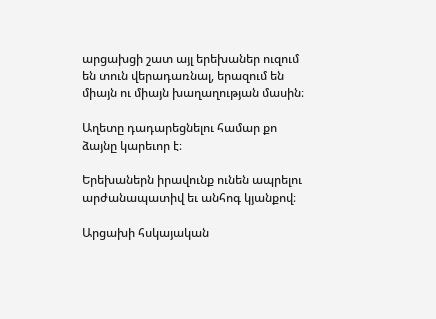արցախցի շատ այլ երեխաներ ուզում են տուն վերադառնալ, երազում են միայն ու միայն խաղաղության մասին։

Աղետը դադարեցնելու համար քո ձայնը կարեւոր է։

Երեխաներն իրավունք ունեն ապրելու արժանապատիվ եւ անհոգ կյանքով։

Արցախի հսկայական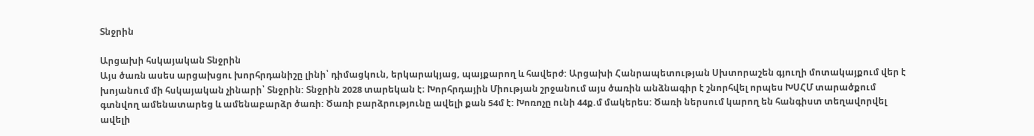Տնջրին

Արցախի հսկայական Տնջրին
Այս ծառն ասես արցախցու խորհրդանիշը լինի՝ դիմացկուն, երկարակյաց, պայքարող և հավերժ: Արցախի Հանրապետության Սխտորաշեն գյուղի մոտակայքում վեր է խոյանում մի հսկայական չինարի՝ Տնջրին: Տնջրին 2028 տարեկան է։ Խորհրդային Միության շրջանում այս ծառին անձնագիր է շնորհվել որպես ԽՍՀՄ տարածքում գտնվող ամենատարեց և ամենաբարձր ծառի: Ծառի բարձրությունը ավելի քան 54մ է: Խոռոչը ունի 44ք.մ մակերես: Ծառի ներսում կարող են հանգիստ տեղավորվել ավելի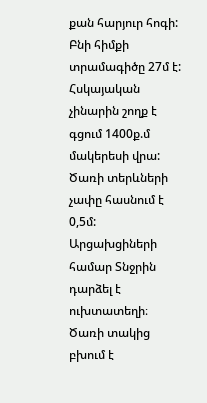քան հարյուր հոգի: Բնի հիմքի տրամագիծը 27մ է: Հսկայական չինարին շողք է գցում 1400ք.մ մակերեսի վրա: Ծառի տերևների չափը հասնում է 0,5մ: Արցախցիների համար Տնջրին դարձել է ուխտատեղի։ Ծառի տակից բխում է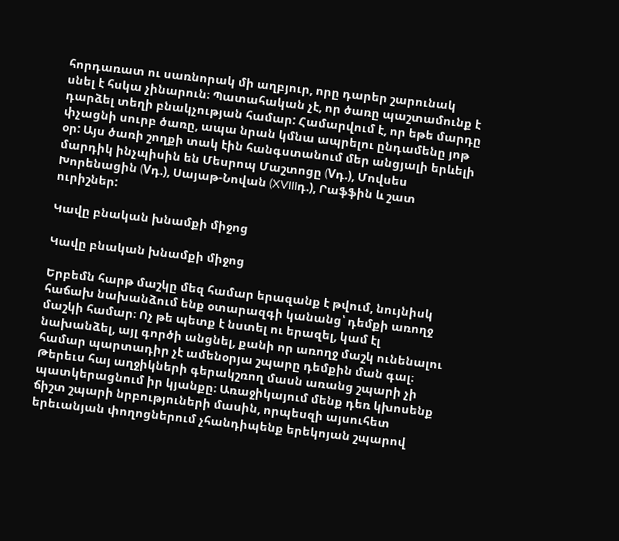հորդառատ ու սառնորակ մի աղբյուր, որը դարեր շարունակ սնել է հսկա չինարուն։ Պատահական չէ, որ ծառը պաշտամունք է դարձել տեղի բնակչության համար: Համարվում է, որ եթե մարդը փչացնի սուրբ ծառը, ապա նրան կմնա ապրելու ընդամենը յոթ օր: Այս ծառի շողքի տակ էին հանգստանում մեր անցյալի երևելի մարդիկ ինչպիսին են Մեսրոպ Մաշտոցը (Vդ.), Մովսես Խորենացին (Vդ.), Սայաթ-Նովան (XVIIIդ.), Րաֆֆին և շատ ուրիշներ:

Կավը բնական խնամքի միջոց

Կավը բնական խնամքի միջոց

Երբեմն հարթ մաշկը մեզ համար երազանք է թվում, նույնիսկ հաճախ նախանձում ենք օտարազգի կանանց՝ դեմքի առողջ մաշկի համար։ Ոչ թե պետք է նստել ու երազել, կամ էլ  նախանձել, այլ գործի անցնել, քանի որ առողջ մաշկ ունենալու համար պարտադիր չէ ամենօրյա շպարը դեմքին ման գալ։ Թերեւս հայ աղջիկների գերակշռող մասն առանց շպարի չի պատկերացնում իր կյանքը։ Առաջիկայում մենք դեռ կխոսենք ճիշտ շպարի նրբություների մասին, որպեսզի այսուհետ երեւանյան փողոցներում չհանդիպենք երեկոյան շպարով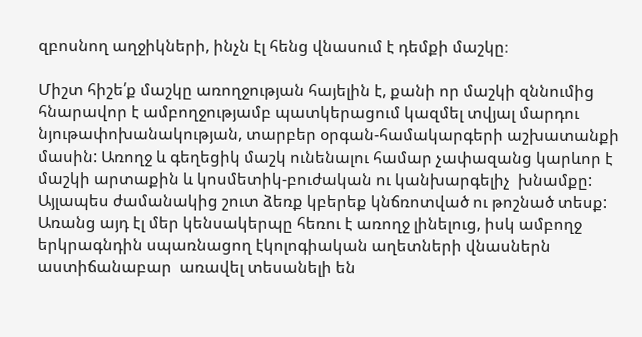զբոսնող աղջիկների, ինչն էլ հենց վնասում է դեմքի մաշկը։

Միշտ հիշե՛ք մաշկը առողջության հայելին է, քանի որ մաշկի զննումից հնարավոր է ամբողջությամբ պատկերացում կազմել տվյալ մարդու նյութափոխանակության, տարբեր օրգան-համակարգերի աշխատանքի մասին: Առողջ և գեղեցիկ մաշկ ունենալու համար չափազանց կարևոր է մաշկի արտաքին և կոսմետիկ-բուժական ու կանխարգելիչ  խնամքը: Այլապես ժամանակից շուտ ձեռք կբերեք կնճռոտված ու թոշնած տեսք: Առանց այդ էլ մեր կենսակերպը հեռու է առողջ լինելուց, իսկ ամբողջ երկրագնդին սպառնացող էկոլոգիական աղետների վնասներն աստիճանաբար  առավել տեսանելի են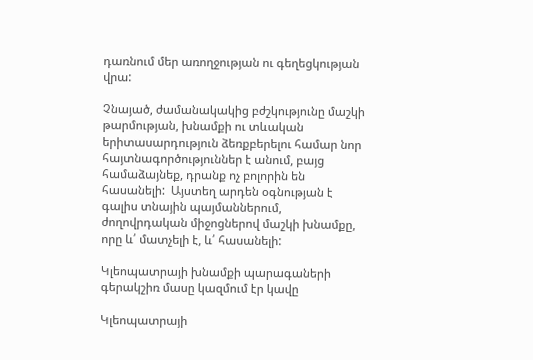դառնում մեր առողջության ու գեղեցկության վրա:

Չնայած, ժամանակակից բժշկությունը մաշկի թարմության, խնամքի ու տևական   երիտասարդություն ձեռքբերելու համար նոր հայտնագործություններ է անում, բայց համաձայնեք, դրանք ոչ բոլորին են հասանելի:  Այստեղ արդեն օգնության է գալիս տնային պայմաններում, ժողովրդական միջոցներով մաշկի խնամքը, որը և՛ մատչելի է, և՛ հասանելի:

Կլեոպատրայի խնամքի պարագաների գերակշիռ մասը կազմում էր կավը

Կլեոպատրայի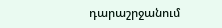դարաշրջանում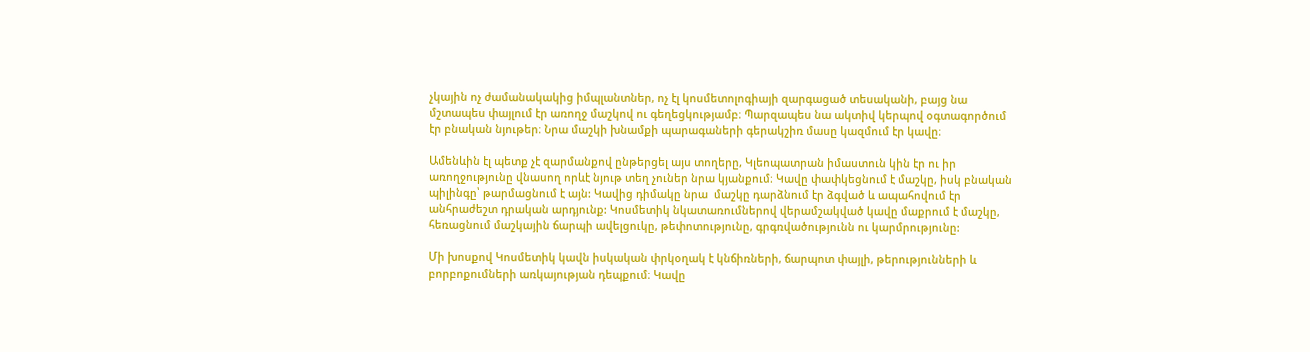չկային ոչ ժամանակակից իմպլանտներ, ոչ էլ կոսմետոլոգիայի զարգացած տեսականի, բայց նա մշտապես փայլում էր առողջ մաշկով ու գեղեցկությամբ։ Պարզապես նա ակտիվ կերպով օգտագործում էր բնական նյութեր։ Նրա մաշկի խնամքի պարագաների գերակշիռ մասը կազմում էր կավը։

Ամենևին էլ պետք չէ զարմանքով ընթերցել այս տողերը, Կլեոպատրան իմաստուն կին էր ու իր առողջությունը վնասող որևէ նյութ տեղ չուներ նրա կյանքում։ Կավը փափկեցնում է մաշկը, իսկ բնական պիլինգը՝ թարմացնում է այն: Կավից դիմակը նրա  մաշկը դարձնում էր ձգված և ապահովում էր անհրաժեշտ դրական արդյունք: Կոսմետիկ նկատառումներով վերամշակված կավը մաքրում է մաշկը, հեռացնում մաշկային ճարպի ավելցուկը, թեփոտությունը, գրգռվածությունն ու կարմրությունը:

Մի խոսքով Կոսմետիկ կավն իսկական փրկօղակ է կնճիռների, ճարպոտ փայլի, թերությունների և բորբոքումների առկայության դեպքում։ Կավը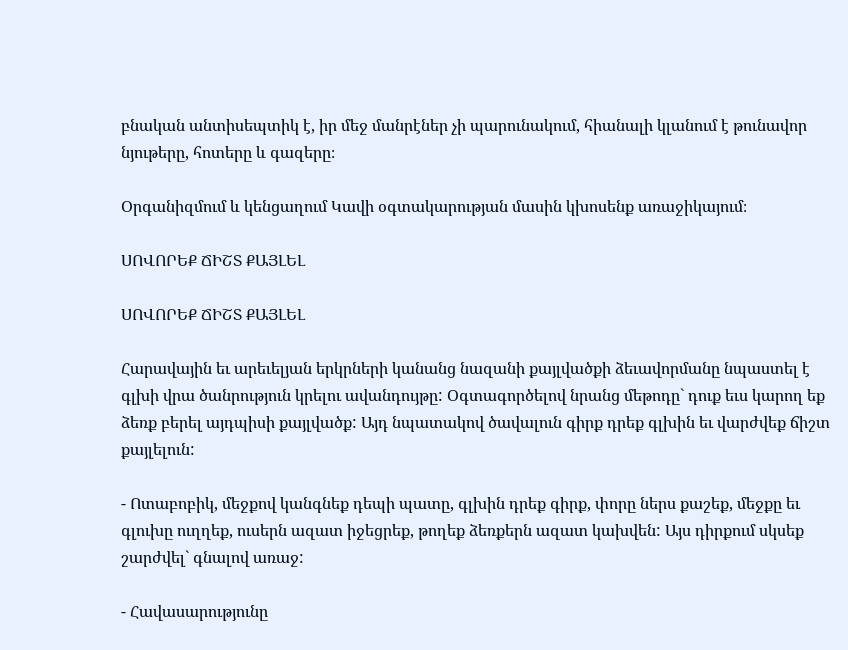բնական անտիսեպտիկ է, իր մեջ մանրէներ չի պարունակում, հիանալի կլանում է թունավոր նյութերը, հոտերը և գազերը։

Օրգանիզմում և կենցաղում Կավի օգտակարության մասին կխոսենք առաջիկայում։

ՍՈՎՈՐԵՔ ՃԻՇՏ ՔԱՅԼԵԼ

ՍՈՎՈՐԵՔ ՃԻՇՏ ՔԱՅԼԵԼ

Հարավային եւ արեւելյան երկրների կանանց նազանի քայլվածքի ձեւավորմանը նպաստել է գլխի վրա ծանրություն կրելու ավանդույթը: Օգտագործելով նրանց մեթոդը` դուք եւս կարող եք ձեռք բերել այդպիսի քայլվածք: Այդ նպատակով ծավալուն գիրք դրեք գլխին եւ վարժվեք ճիշտ քայլելուն:

- Ոտաբոբիկ, մեջքով կանգնեք դեպի պատը, գլխին դրեք գիրք, փորը ներս քաշեք, մեջքը եւ գլուխը ուղղեք, ուսերն ազատ իջեցրեք, թողեք ձեռքերն ազատ կախվեն: Այս դիրքում սկսեք շարժվել` գնալով առաջ:

- Հավասարությունը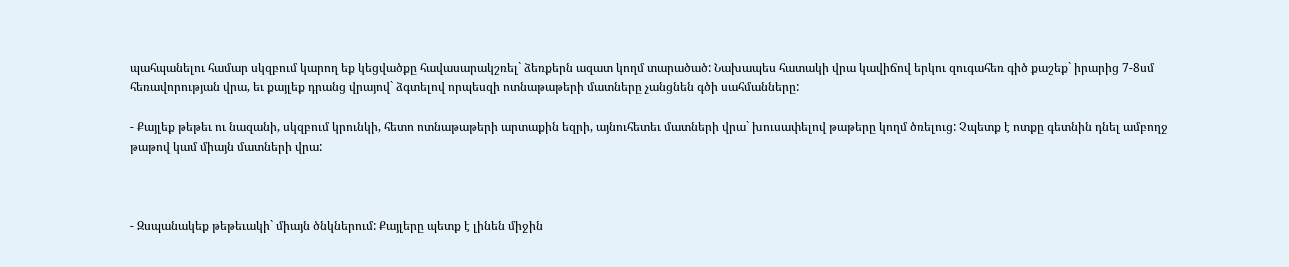պահպանելու համար սկզբում կարող եք կեցվածքը հավասարակշռել` ձեռքերն ազատ կողմ տարածած: Նախապես հատակի վրա կավիճով երկու զուգահեռ գիծ քաշեք` իրարից 7-8սմ հեռավորության վրա, եւ քայլեք դրանց վրայով` ձգտելով որպեսզի ոտնաթաթերի մատները չանցնեն գծի սահմանները:

- Քայլեք թեթեւ ու նազանի, սկզբում կրունկի, հետո ոտնաթաթերի արտաքին եզրի, այնուհետեւ մատների վրա` խուսափելով թաթերը կողմ ծռելուց: Չպետք է ոտքը գետնին դնել ամբողջ թաթով կամ միայն մատների վրա:



- Զսպանակեք թեթեւակի` միայն ծնկներում: Քայլերը պետք է լինեն միջին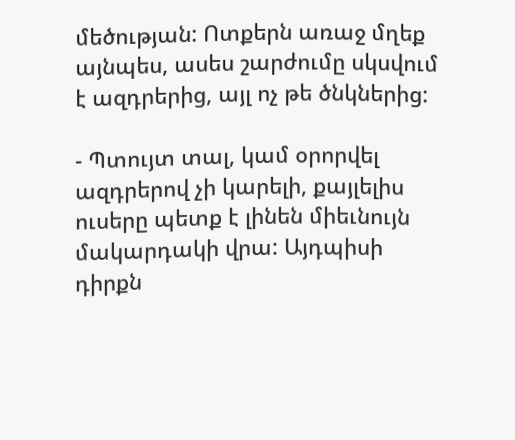մեծության: Ոտքերն առաջ մղեք այնպես, ասես շարժումը սկսվում է ազդրերից, այլ ոչ թե ծնկներից:

- Պտույտ տալ, կամ օրորվել ազդրերով չի կարելի, քայլելիս ուսերը պետք է լինեն միեւնույն մակարդակի վրա: Այդպիսի դիրքն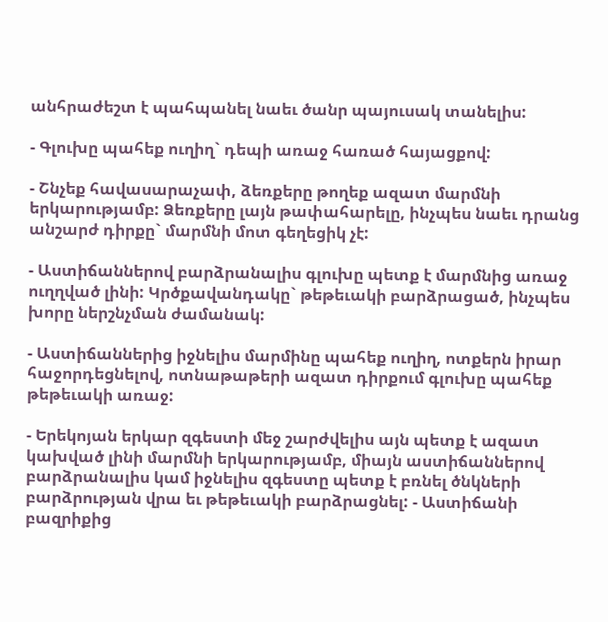անհրաժեշտ է պահպանել նաեւ ծանր պայուսակ տանելիս:

- Գլուխը պահեք ուղիղ` դեպի առաջ հառած հայացքով:

- Շնչեք հավասարաչափ, ձեռքերը թողեք ազատ մարմնի երկարությամբ: Ձեռքերը լայն թափահարելը, ինչպես նաեւ դրանց անշարժ դիրքը` մարմնի մոտ գեղեցիկ չէ:

- Աստիճաններով բարձրանալիս գլուխը պետք է մարմնից առաջ ուղղված լինի: Կրծքավանդակը` թեթեւակի բարձրացած, ինչպես խորը ներշնչման ժամանակ:

- Աստիճաններից իջնելիս մարմինը պահեք ուղիղ, ոտքերն իրար հաջորդեցնելով, ոտնաթաթերի ազատ դիրքում գլուխը պահեք թեթեւակի առաջ:

- Երեկոյան երկար զգեստի մեջ շարժվելիս այն պետք է ազատ կախված լինի մարմնի երկարությամբ, միայն աստիճաններով բարձրանալիս կամ իջնելիս զգեստը պետք է բռնել ծնկների բարձրության վրա եւ թեթեւակի բարձրացնել: - Աստիճանի բազրիքից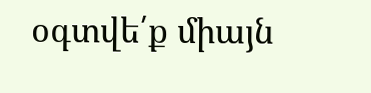օգտվե՛ք միայն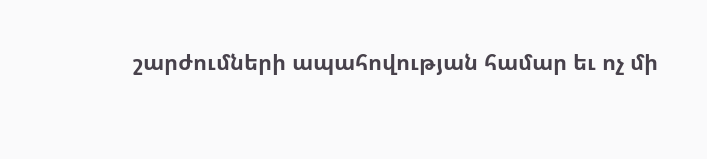շարժումների ապահովության համար եւ ոչ մի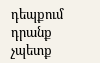դեպքում դրանք չպետք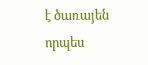է ծառայեն որպես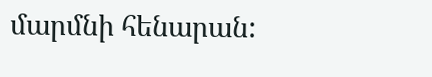մարմնի հենարան: